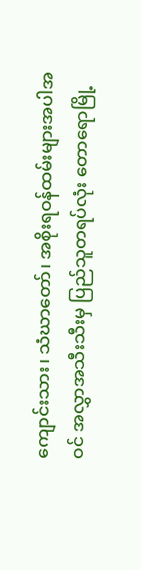ကျောင်းသား၊ သံဃာတော်၊ အစိုးရဝန်ထမ်းများအပါအဝင် အလွှာအသီးသီးမှ ပြည်သူတရပ်လုံး တောရောမြို့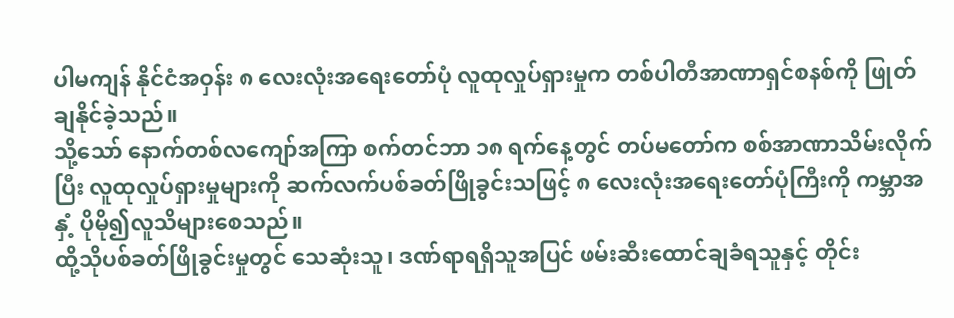ပါမကျန် နိုင်ငံအဝှန်း ၈ လေးလုံးအရေးတော်ပုံ လူထုလှုပ်ရှားမှုက တစ်ပါတီအာဏာရှင်စနစ်ကို ဖြုတ်ချနိုင်ခဲ့သည်။
သို့သော် နောက်တစ်လကျော်အကြာ စက်တင်ဘာ ၁၈ ရက်နေ့တွင် တပ်မတော်က စစ်အာဏာသိမ်းလိုက်ပြီး လူထုလှုပ်ရှားမှုများကို ဆက်လက်ပစ်ခတ်ဖြိုခွင်းသဖြင့် ၈ လေးလုံးအရေးတော်ပုံကြီးကို ကမ္ဘာအနှံ့ ပိုမို၍လူသိများစေသည်။
ထို့သိုပစ်ခတ်ဖြိုခွင်းမှုတွင် သေဆုံးသူ၊ ဒဏ်ရာရရှိသူအပြင် ဖမ်းဆီးထောင်ချခံရသူနှင့် တိုင်း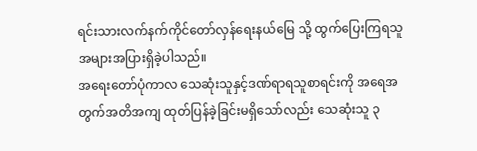ရင်းသားလက်နက်ကိုင်တော်လှန်ရေးနယ်မြေ သို့ ထွက်ပြေးကြရသူ အများအပြားရှိခဲ့ပါသည်။
အရေးတော်ပုံကာလ သေဆုံးသူနှင့်ဒဏ်ရာရသူစာရင်းကို အရေအတွက်အတိအကျ ထုတ်ပြန်ခဲ့ခြင်းမရှိသော်လည်း သေဆုံးသူ ၃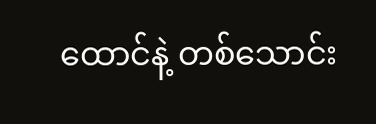ထောင်နဲ့ တစ်သောင်း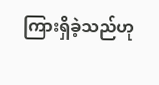ကြားရှိခဲ့သည်ဟု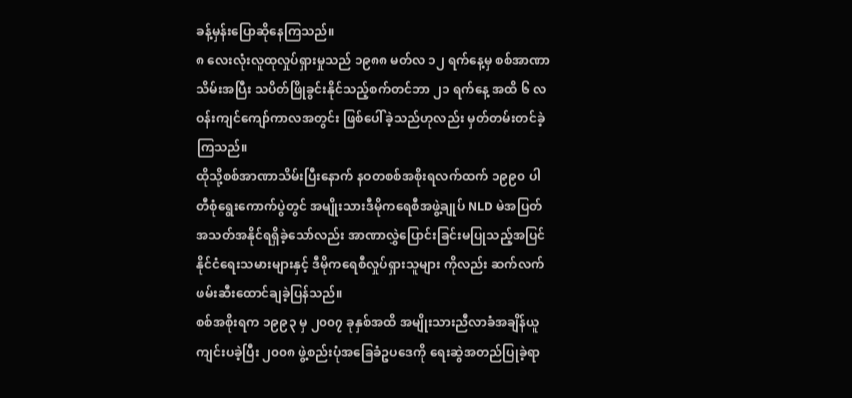ခန့်မှန်းပြောဆိုနေကြသည်။
၈ လေးလုံးလူထုလှုပ်ရှားမှုသည် ၁၉၈၈ မတ်လ ၁၂ ရက်နေ့မှ စစ်အာဏာသိမ်းအပြီး သပိတ်ဖြိုခွင်းနိုင်သည့်စက်တင်ဘာ ၂၁ ရက်နေ့ အထိ ၆ လဝန်းကျင်ကျော်ကာလအတွင်း ဖြစ်ပေါ်ခဲ့သည်ဟုလည်း မှတ်တမ်းတင်ခဲ့ကြသည်။
ထိုသို့စစ်အာဏာသိမ်းပြီးနောက် နဝတစစ်အစိုးရလက်ထက် ၁၉၉၀ ပါတီစုံရွေးကောက်ပွဲတွင် အမျိုးသားဒီမိုကရေစီအဖွဲ့ချုပ် NLD မဲအပြတ်အသတ်အနိုင်ရရှိခဲ့သော်လည်း အာဏာလွှဲပြောင်းခြင်းမပြုသည့်အပြင် နိုင်ငံရေးသမားများနှင့် ဒီမိုကရေစီလှုပ်ရှားသူများ ကိုလည်း ဆက်လက်ဖမ်းဆီးထောင်ချခဲ့ပြန်သည်။
စစ်အစိုးရက ၁၉၉၃ မှ ၂၀၀၇ ခုနှစ်အထိ အမျိုးသားညီလာခံအချိန်ယူကျင်းပခဲ့ပြီး ၂၀၀၈ ဖွဲ့စည်းပုံအခြေခံဥပဒေကို ရေးဆွဲအတည်ပြုခဲ့ရာ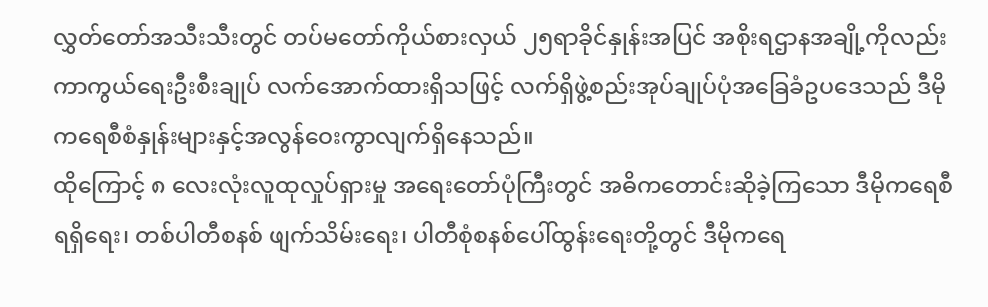လွှတ်တော်အသီးသီးတွင် တပ်မတော်ကိုယ်စားလှယ် ၂၅ရာခိုင်နှုန်းအပြင် အစိုးရဌာနအချို့ကိုလည်း ကာကွယ်ရေးဦးစီးချုပ် လက်အောက်ထားရှိသဖြင့် လက်ရှိဖွဲ့စည်းအုပ်ချုပ်ပုံအခြေခံဥပဒေသည် ဒီမိုကရေစီစံနှုန်းများနှင့်အလွန်ဝေးကွာလျက်ရှိနေသည်။
ထိုကြောင့် ၈ လေးလုံးလူထုလှုပ်ရှားမှု အရေးတော်ပုံကြီးတွင် အဓိကတောင်းဆိုခဲ့ကြသော ဒီမိုကရေစီရရှိရေး၊ တစ်ပါတီစနစ် ဖျက်သိမ်းရေး၊ ပါတီစုံစနစ်ပေါ်ထွန်းရေးတို့တွင် ဒီမိုကရေ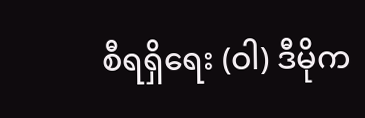စီရရှိရေး (ဝါ) ဒီမိုက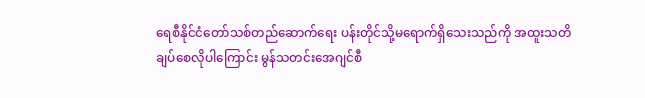ရေစီနိုင်ငံတော်သစ်တည်ဆောက်ရေး ပန်းတိုင်သို့မရောက်ရှိသေးသည်ကို အထူးသတိချပ်စေလိုပါကြောင်း မွန်သတင်းအေဂျင်စီ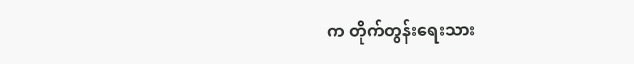က တိုက်တွန်းရေးသား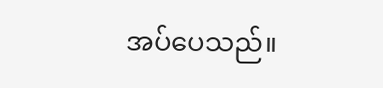အပ်ပေသည်။